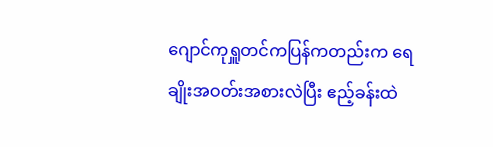ဂျောင်ကုရှူတင်ကပြန်ကတည်းက ရေချိုးအဝတ်းအစားလဲပြီး ဧည့်ခန်းထဲ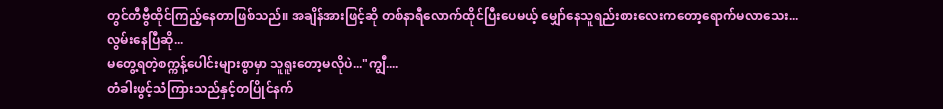တွင်တီဗွီထိုင်ကြည့်နေတာဖြစ်သည်။ အချိန်အားဖြင့်ဆို တစ်နာရီလောက်ထိုင်ပြီးပေမယ့် မျှော်နေသူရည်းစားလေးကတော့ရောက်မလာသေး...
လွမ်းနေပြီဆို...
မတွေ့ရတဲ့စက္ကန့်ပေါင်းများစွာမှာ သူရူးတော့မလိုပဲ..."ကျွီ....
တံခါးဖွင့်သံကြားသည်နှင့်တပြိုင်နက်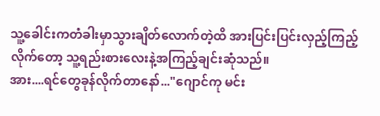သူ့ခေါင်းကတံခါးမှာသွားချိတ်လောက်တဲ့ထိ အားပြင်းပြင်းလှည့်ကြည့်လိုက်တော့ သူ့ရည်းစားလေးနဲ့အကြည့်ချင်းဆုံသည်။
အား....ရင်တွေခုန်လိုက်တာနော်..."ဂျောင်ကု မင်း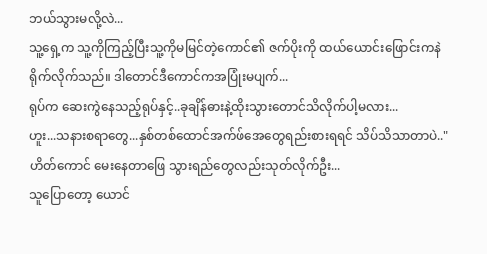ဘယ်သွားမလို့လဲ...
သူ့ရှေ့က သူ့ကိုကြည့်ပြီးသူ့ကိုမမြင်တဲ့ကောင်၏ ဇက်ပိုးကို ထယ်ယောင်းဖြောင်းကနဲရိုက်လိုက်သည်။ ဒါတောင်ဒီကောင်ကအပြုံးမပျက်...
ရုပ်က ဆေးကွဲနေသည့်ရုပ်နှင့်..ခုချိန်ဓားနဲ့ထိုးသွားတောင်သိလိုက်ပါ့မလား...
ဟူး...သနားစရာတွေ...နှစ်တစ်ထောင်အက်ဖ်အေတွေရည်းစားရရင် သိပ်သိသာတာပဲ.."ဟိတ်ကောင် မေးနေတာဖြေ သွားရည်တွေလည်းသုတ်လိုက်ဦး...
သူပြောတော့ ယောင်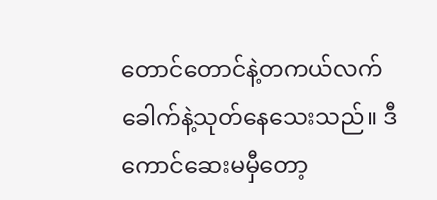တောင်တောင်နဲ့တကယ်လက်ခေါက်နဲ့သုတ်နေသေးသည်။ ဒီကောင်ဆေးမမှီတော့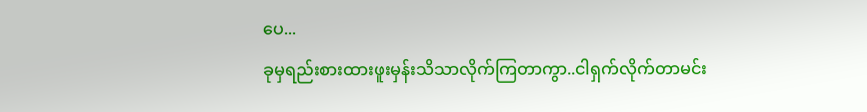ပေ...
ခုမှရည်းစားထားဖူးမှန်းသိသာလိုက်ကြတာကွာ..ငါရှက်လိုက်တာမင်း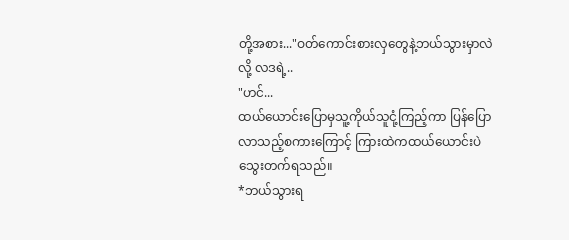တို့အစား..."ဝတ်ကောင်းစားလှတွေနဲ့ဘယ်သွားမှာလဲလို့ လဒရဲ့..
"ဟင်...
ထယ်ယောင်းပြောမှသူ့ကိုယ်သူငုံ့ကြည့်ကာ ပြန်ပြောလာသည့်စကားကြောင့် ကြားထဲကထယ်ယောင်းပဲသွေးတက်ရသည်။
*ဘယ်သွားရ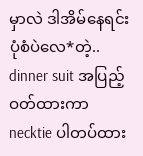မှာလဲ ဒါအိမ်နေရင်းပုံစံပဲလေ*တဲ့..
dinner suit အပြည့်ဝတ်ထားကာ necktie ပါတပ်ထား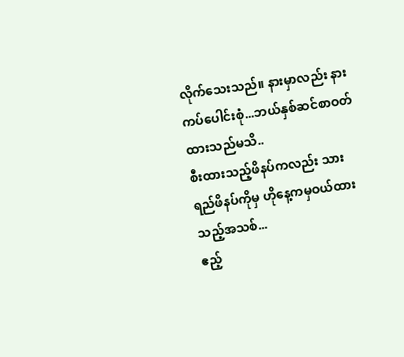လိုက်သေးသည်။ နားမှာလည်း နားကပ်ပေါင်းစုံ...ဘယ်နှစ်ဆင်စာဝတ်ထားသည်မသိ..
စီးထားသည့်ဖိနပ်ကလည်း သားရည်ဖိနပ်ကိုမှ ဟိုနေ့ကမှဝယ်ထားသည့်အသစ်...
ဧည့်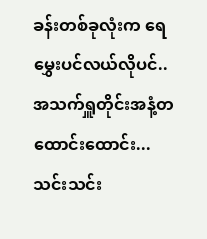ခန်းတစ်ခုလုံးက ရေမွှေးပင်လယ်လိုပင်..အသက်ရှူတိုင်းအနံ့တထောင်းထောင်း...သင်းသင်း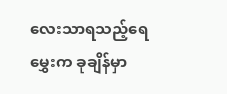လေးသာရသည့်ရေမွှေးက ခုချိန်မှာ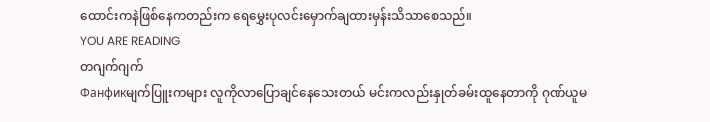ထောင်းကနဲဖြစ်နေကတည်းက ရေမွှေးပုလင်းမှောက်ချထားမှန်းသိသာစေသည်။
YOU ARE READING
တဂျက်ဂျက်
Фанфикမျက်ပြူးကများ လူကိုလာပြောချင်နေသေးတယ် မင်းကလည်းနှုတ်ခမ်းထူနေတာကို ဂုဏ်ယူမ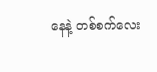နေနဲ့ တစ်စက်လေး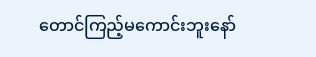တောင်ကြည့်မကောင်းဘူးနော်